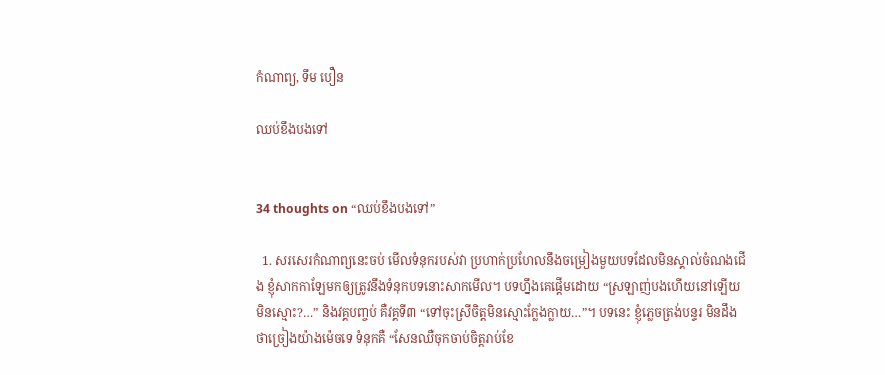កំណាព្យ, ទឹម បឿន

ឈប់ខឹងបងទៅ


34 thoughts on “ឈប់ខឹងបងទៅ”

  1. សរសេរកំណាព្យនេះចប់ មើលទំនុករបស់វា ប្រហាក់ប្រហែលនឹងចម្រៀងមួយបទដែលមិនស្គាល់ចំណងជើង ខ្ញុំសាកកាឡែមកឲ្យត្រូវនឹងទំនុកបទនោះសាកមើល។ បទហ្នឹងគេផ្ដើមដោយ “ស្រឡាញ់បងហើយនៅឡើយមិនស្មោះ?…” និងវគ្គបញ្ចប់ គឺវគ្គទី៣ “ទៅចុះស្រីចិត្តមិនស្មោះក្លែងក្លាយ…”។ បទនេះ ខ្ញុំភ្លេចត្រង់បន្ទរ មិនដឹងថាច្រៀងយ៉ាងម៉េចទេ ទំនុកគឺ “សែនឈឺចុកចាប់ចិត្តរាប់ខែ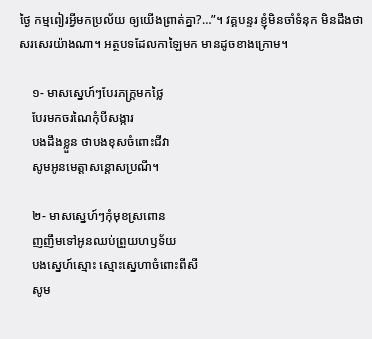ថ្ងៃ កម្មពៀរអ្វីមកប្រល័យ ឲ្យយើងព្រាត់គ្នា?…”។ វគ្គបន្ទរ ខ្ញុំមិនចាំទំនុក មិនដឹងថាសរសេរយ៉ាងណា។ អត្ថបទដែលកាឡៃមក មានដូចខាងក្រោម។

    ១- មាសស្នេហ៍ៗបែរភក្ត្រមកថ្លៃ
    បែរមកចរណៃកុំបីសង្ការ
    បងដឹងខ្លួន ថាបងខុសចំពោះជីវា
    សូមអូនមេត្តាសន្ដោសប្រណី។

    ២- មាសស្នេហ៍ៗកុំមុខស្រពោន
    ញញឹមទៅអូនឈប់ព្រួយហឫទ័យ
    បងស្នេហ៍ស្មោះ ស្មោះស្នេហាចំពោះពីសី
    សូម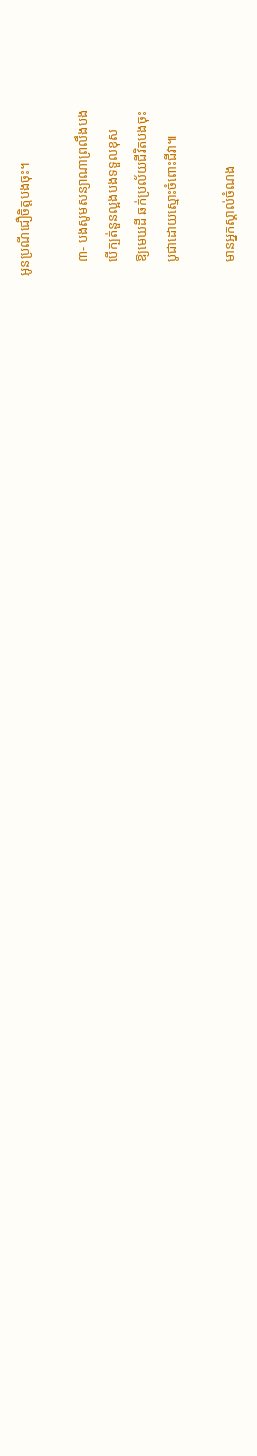អូនប្រណីជឿចិត្តបងចុះ។

    ៣- បងសូមសន្យាណាព្រលឹងបង
    បើក្បត់នួនល្អងបងទទួលខុស
    ឱ្យមេឃដី ឆក់ប្រល័យជីវិតបងចុះ
    បូជាដោយស្មោះចំពោះជីវា៕

    មានអ្នកស្គាល់ចំណង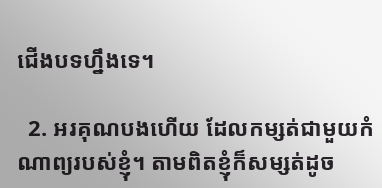ជើងបទហ្នឹងទេ។

  2. អរគុណបងហើយ ដែលកម្សត់ជាមួយកំណាព្យរបស់ខ្ញុំ។ តាមពិតខ្ញុំក៏សម្សត់ដូច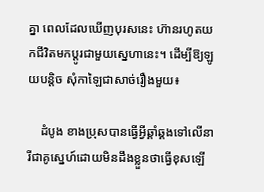គ្នា ពេលដែលឃើញបុរសនេះ ហ៊ានរហូតយកជីវិតមកប្ដូរជាមួយស្នេហានេះ។ ដើម្បីឱ្យឡូយបន្តិច សុំកាឡៃជាសាច់រឿងមួយ៖

    ដំបូង ខាងប្រុសបានធ្វើអ្វីឆ្គាំឆ្គងទៅលើនារីជាគូស្នេហ៍ដោយមិនដឹងខ្លួនថាធ្វើខុសឡើ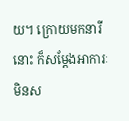យ។ ក្រោយមកនារីនោះ ក៏សម្ដែងអាការៈមិនស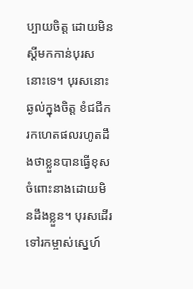ប្បាយចិត្ត ដោយមិនស្ដីមកកាន់បុរសនោះទេ។ បុរសនោះឆ្ងល់ក្នុងចិត្ត ខំជជីករកហេតផលរហូតដឹងថាខ្លួនបានធ្វើខុសចំពោះនាងដោយមិនដឹងខ្លួន។ បុរសដើរទៅរកម្ចាស់ស្នេហ៍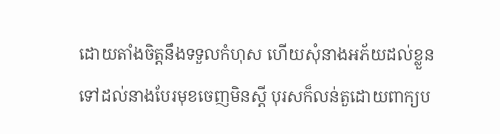ដោយតាំងចិត្តនឹងទទួលកំហុស ហើយសុំនាងអភ័យដល់ខ្លួន ទៅដល់នាងបែរមុខចេញមិនស្ដី បុរសក៏លន់តួដោយពាក្យប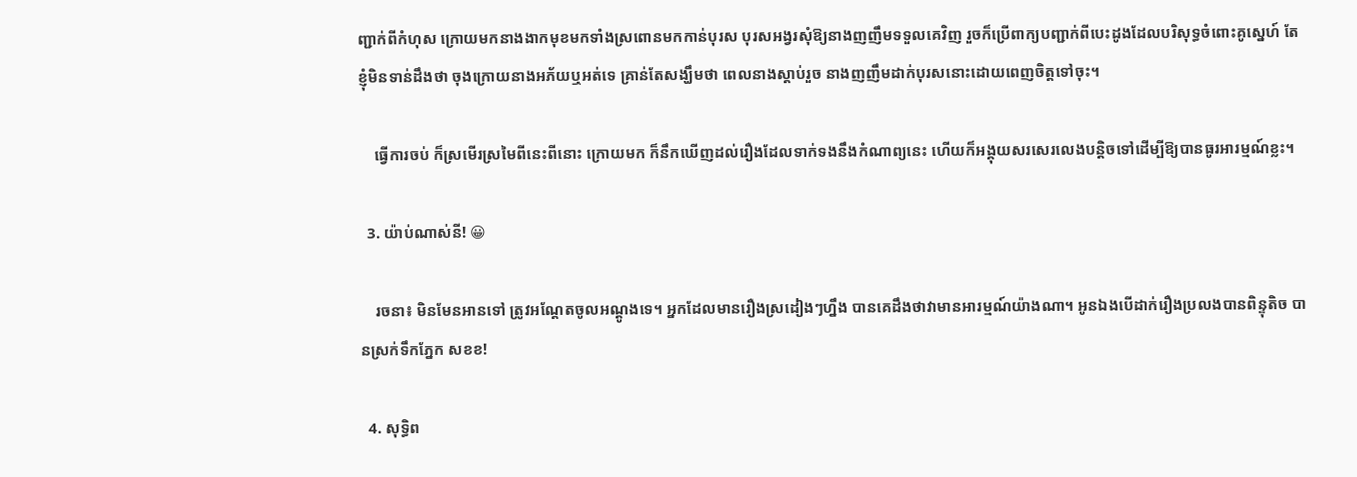ញ្ជាក់ពីកំហុស ក្រោយមកនាងងាកមុខមកទាំងស្រពោនមកកាន់បុរស បុរសអង្វរសុំឱ្យនាងញញឹមទទួលគេវិញ រួចក៏ប្រើពាក្យបញ្ជាក់ពីបេះដូងដែលបរិសុទ្ធចំពោះគូស្នេហ៍ តែខ្ញុំមិនទាន់ដឹងថា ចុងក្រោយនាងអភ័យឬអត់ទេ គ្រាន់តែសង្ឃឹមថា ពេលនាងស្ដាប់រួច នាងញញឹមដាក់បុរសនោះដោយពេញចិត្តទៅចុះ។

    ធ្វើការចប់ ក៏ស្រមើរស្រមៃពីនេះពីនោះ ក្រោយមក ក៏នឹកឃើញដល់រឿងដែលទាក់ទងនឹងកំណាព្យនេះ ហើយក៏អង្គុយសរសេរលេងបន្តិចទៅដើម្បីឱ្យបានធូរអារម្មណ៍ខ្លះ។

  3. យ៉ាប់ណាស់នី! 😀

    រចនា៖ មិនមែនអានទៅ ត្រូវអណ្ដែតចូលអណ្ដូងទេ។ អ្នកដែលមានរឿងស្រដៀងៗហ្នឹង បានគេដឹងថាវាមានអារម្មណ៍យ៉ាងណា។ អូនឯងបើដាក់រឿងប្រលងបានពិន្ទុតិច បានស្រក់ទឹកភ្នែក សខខ!

  4. សុទ្ធិព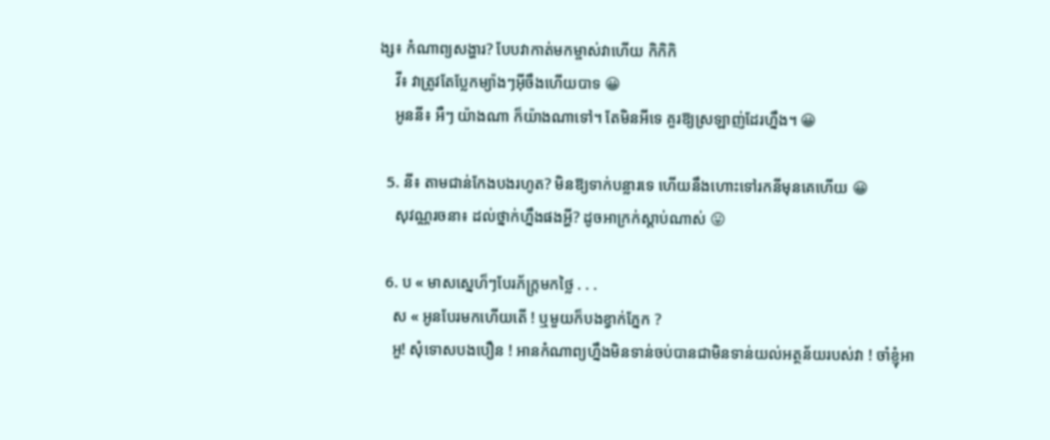ង្ស៖ កំណាព្យសង្ហារ? បែបវាកាត់មកម្ចាស់វាហើយ កិកិកិ
    វី៖ វាត្រូវតែប្លែកម្យ៉ាងៗអ៊‍ីចឹងហើយបាទ 😀
    អូននី៖ អឺៗ យ៉ាងណា ក៏យ៉ាងណាទៅ។ តែមិនអីទេ គួរឱ្យស្រឡាញ់ដែរហ្នឹង។ 😀

  5. នី៖ តាមជាន់កែងបងរហូត? មិនឱ្យទាក់បន្លារទេ ហើយនឹងហោះទៅរកនីមុនគេហើយ 😀
    សុវណ្ណរចនា៖ ដល់ថ្នាក់ហ្នឹងផងអ្ហី? ដូចអាក្រក់ស្ដាប់ណាស់ 😛

  6. ប « មាសស្នេហ៏ៗបែរភ័ក្រ្តមកថ្លៃ . . .
    ស « អូនបែរមកហើយតើ ! ឬមួយក៏បងខ្វាក់ភ្នែក ?
    អួ! សុំទោសបងបឿន ! អានកំណាព្យហ្នឹងមិនទាន់ចប់បានជាមិនទាន់យល់អត្ថន័យរបស់វា ! ចាំខ្ញុំអា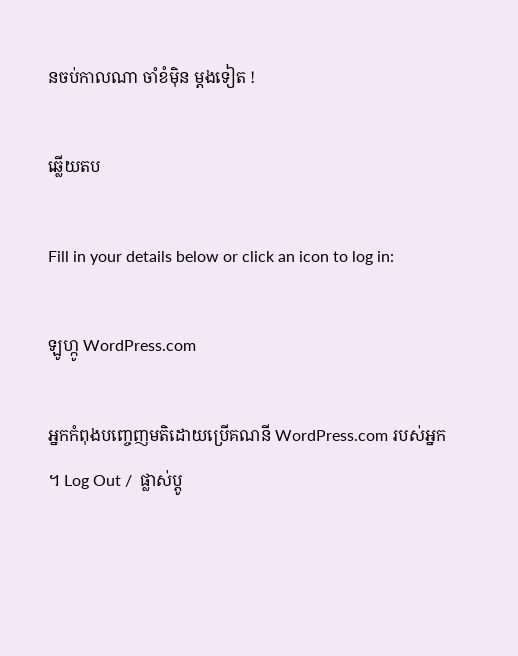នចប់កាលណា ចាំខំម៉ិន ម្ដងទៀត !

ឆ្លើយតប

Fill in your details below or click an icon to log in:

ឡូហ្កូ WordPress.com

អ្នកកំពុងបញ្ចេញមតិដោយប្រើគណនី WordPress.com របស់អ្នក។ Log Out /  ផ្លាស់ប្តូ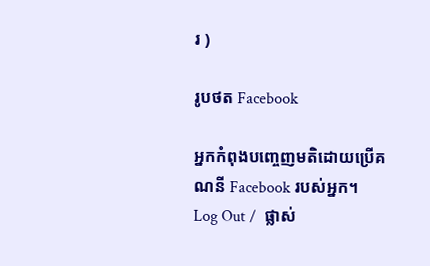រ )

រូបថត Facebook

អ្នកកំពុងបញ្ចេញមតិដោយប្រើគណនី Facebook របស់អ្នក។ Log Out /  ផ្លាស់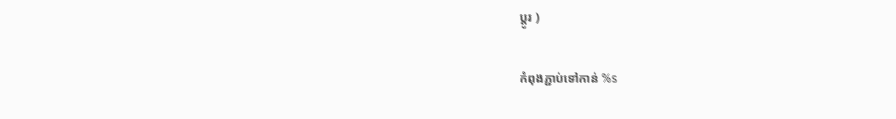ប្តូរ )

កំពុងភ្ជាប់ទៅកាន់ %s